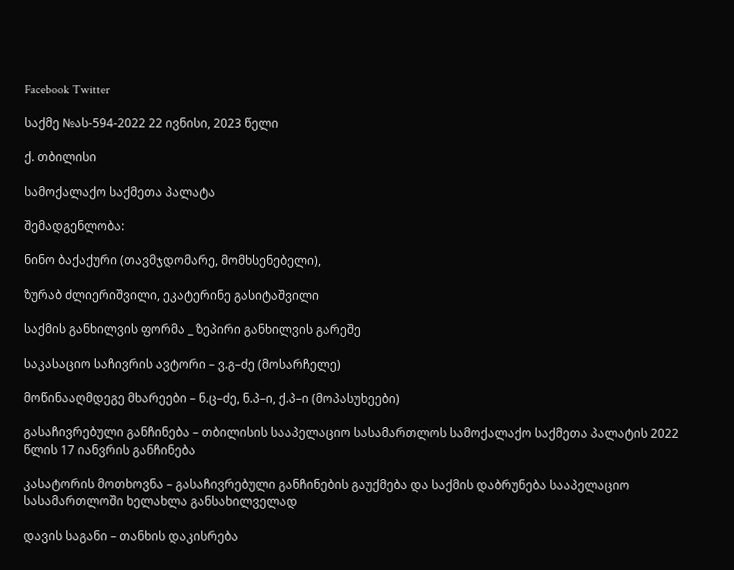Facebook Twitter

საქმე №ას-594-2022 22 ივნისი, 2023 წელი

ქ. თბილისი

სამოქალაქო საქმეთა პალატა

შემადგენლობა:

ნინო ბაქაქური (თავმჯდომარე, მომხსენებელი),

ზურაბ ძლიერიშვილი, ეკატერინე გასიტაშვილი

საქმის განხილვის ფორმა _ ზეპირი განხილვის გარეშე

საკასაციო საჩივრის ავტორი – ვ.გ–ძე (მოსარჩელე)

მოწინააღმდეგე მხარეები – ნ.ც–ძე, ნ.პ–ი, ქ.პ–ი (მოპასუხეები)

გასაჩივრებული განჩინება – თბილისის სააპელაციო სასამართლოს სამოქალაქო საქმეთა პალატის 2022 წლის 17 იანვრის განჩინება

კასატორის მოთხოვნა – გასაჩივრებული განჩინების გაუქმება და საქმის დაბრუნება სააპელაციო სასამართლოში ხელახლა განსახილველად

დავის საგანი – თანხის დაკისრება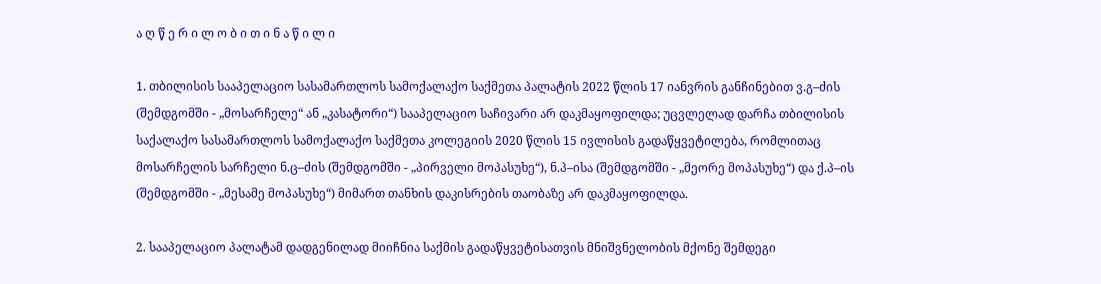ა ღ წ ე რ ი ლ ო ბ ი თ ი ნ ა წ ი ლ ი

1. თბილისის სააპელაციო სასამართლოს სამოქალაქო საქმეთა პალატის 2022 წლის 17 იანვრის განჩინებით ვ.გ–ძის (შემდგომში - „მოსარჩელე“ ან „კასატორი“) სააპელაციო საჩივარი არ დაკმაყოფილდა; უცვლელად დარჩა თბილისის საქალაქო სასამართლოს სამოქალაქო საქმეთა კოლეგიის 2020 წლის 15 ივლისის გადაწყვეტილება, რომლითაც მოსარჩელის სარჩელი ნ.ც–ძის (შემდგომში - „პირველი მოპასუხე“), ნ.პ–ისა (შემდგომში - „მეორე მოპასუხე“) და ქ.პ–ის (შემდგომში - „მესამე მოპასუხე“) მიმართ თანხის დაკისრების თაობაზე არ დაკმაყოფილდა.

2. სააპელაციო პალატამ დადგენილად მიიჩნია საქმის გადაწყვეტისათვის მნიშვნელობის მქონე შემდეგი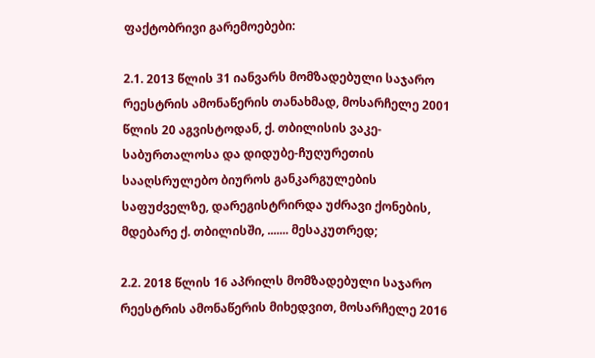ფაქტობრივი გარემოებები:

2.1. 2013 წლის 31 იანვარს მომზადებული საჯარო რეესტრის ამონაწერის თანახმად, მოსარჩელე 2001 წლის 20 აგვისტოდან, ქ. თბილისის ვაკე-საბურთალოსა და დიდუბე-ჩუღურეთის სააღსრულებო ბიუროს განკარგულების საფუძველზე, დარეგისტრირდა უძრავი ქონების, მდებარე ქ. თბილისში, ....... მესაკუთრედ;

2.2. 2018 წლის 16 აპრილს მომზადებული საჯარო რეესტრის ამონაწერის მიხედვით, მოსარჩელე 2016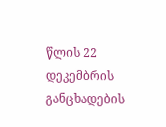წლის 22 დეკემბრის განცხადების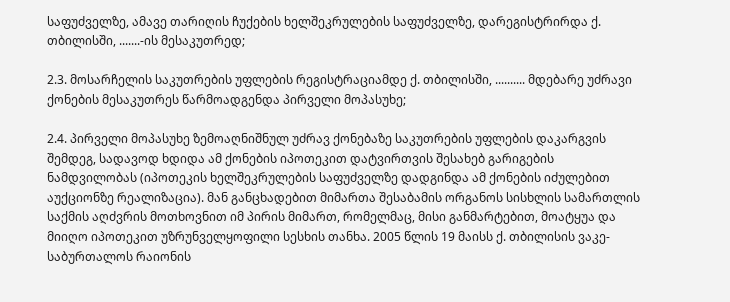საფუძველზე, ამავე თარიღის ჩუქების ხელშეკრულების საფუძველზე, დარეგისტრირდა ქ. თბილისში, .......-ის მესაკუთრედ;

2.3. მოსარჩელის საკუთრების უფლების რეგისტრაციამდე ქ. თბილისში, .......... მდებარე უძრავი ქონების მესაკუთრეს წარმოადგენდა პირველი მოპასუხე;

2.4. პირველი მოპასუხე ზემოაღნიშნულ უძრავ ქონებაზე საკუთრების უფლების დაკარგვის შემდეგ, სადავოდ ხდიდა ამ ქონების იპოთეკით დატვირთვის შესახებ გარიგების ნამდვილობას (იპოთეკის ხელშეკრულების საფუძველზე დადგინდა ამ ქონების იძულებით აუქციონზე რეალიზაცია). მან განცხადებით მიმართა შესაბამის ორგანოს სისხლის სამართლის საქმის აღძვრის მოთხოვნით იმ პირის მიმართ, რომელმაც, მისი განმარტებით, მოატყუა და მიიღო იპოთეკით უზრუნველყოფილი სესხის თანხა. 2005 წლის 19 მაისს ქ. თბილისის ვაკე-საბურთალოს რაიონის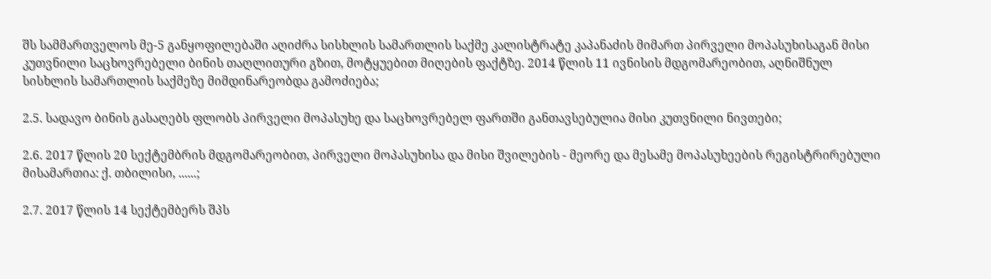შს სამმართველოს მე-5 განყოფილებაში აღიძრა სისხლის სამართლის საქმე კალისტრატე კაპანაძის მიმართ პირველი მოპასუხისაგან მისი კუთვნილი საცხოვრებელი ბინის თაღლითური გზით, მოტყუებით მიღების ფაქტზე. 2014 წლის 11 ივნისის მდგომარეობით, აღნიშნულ სისხლის სამართლის საქმეზე მიმდინარეობდა გამოძიება;

2.5. სადავო ბინის გასაღებს ფლობს პირველი მოპასუხე და საცხოვრებელ ფართში განთავსებულია მისი კუთვნილი ნივთები;

2.6. 2017 წლის 20 სექტემბრის მდგომარეობით, პირველი მოპასუხისა და მისი შვილების - მეორე და მესამე მოპასუხეების რეგისტრირებული მისამართია: ქ. თბილისი, ......;

2.7. 2017 წლის 14 სექტემბერს შპს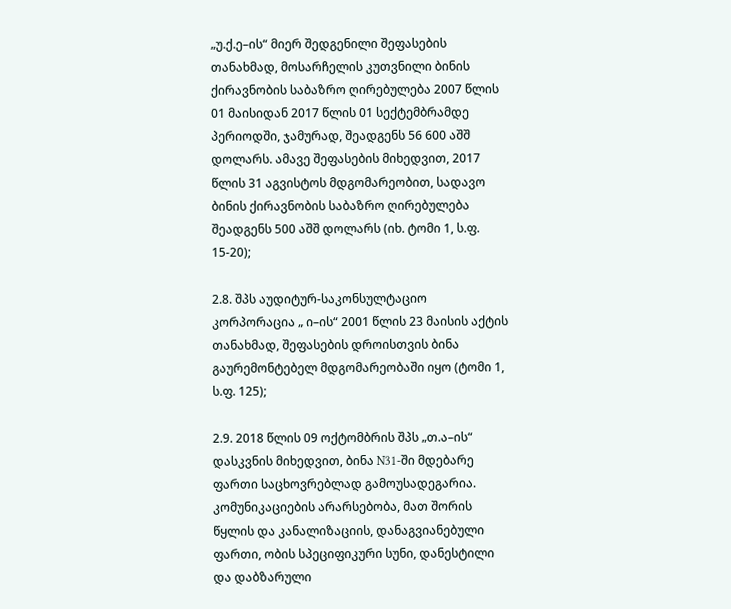„უ.ქ.ე–ის“ მიერ შედგენილი შეფასების თანახმად, მოსარჩელის კუთვნილი ბინის ქირავნობის საბაზრო ღირებულება 2007 წლის 01 მაისიდან 2017 წლის 01 სექტემბრამდე პერიოდში, ჯამურად, შეადგენს 56 600 აშშ დოლარს. ამავე შეფასების მიხედვით, 2017 წლის 31 აგვისტოს მდგომარეობით, სადავო ბინის ქირავნობის საბაზრო ღირებულება შეადგენს 500 აშშ დოლარს (იხ. ტომი 1, ს.ფ. 15-20);

2.8. შპს აუდიტურ-საკონსულტაციო კორპორაცია „ ი–ის“ 2001 წლის 23 მაისის აქტის თანახმად, შეფასების დროისთვის ბინა გაურემონტებელ მდგომარეობაში იყო (ტომი 1, ს.ფ. 125);

2.9. 2018 წლის 09 ოქტომბრის შპს „თ.ა–ის“ დასკვნის მიხედვით, ბინა N31-ში მდებარე ფართი საცხოვრებლად გამოუსადეგარია. კომუნიკაციების არარსებობა, მათ შორის წყლის და კანალიზაციის, დანაგვიანებული ფართი, ობის სპეციფიკური სუნი, დანესტილი და დაბზარული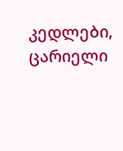კედლები, ცარიელი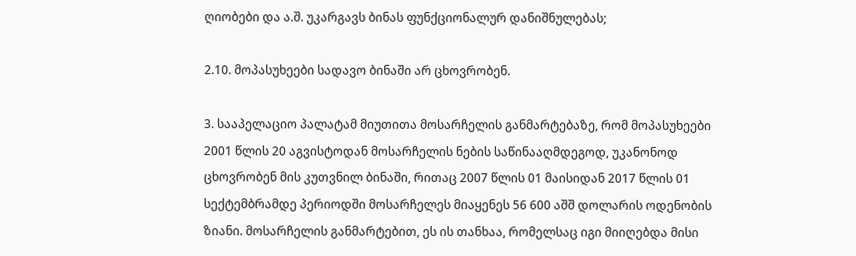ღიობები და ა.შ. უკარგავს ბინას ფუნქციონალურ დანიშნულებას;

2.10. მოპასუხეები სადავო ბინაში არ ცხოვრობენ.

3. სააპელაციო პალატამ მიუთითა მოსარჩელის განმარტებაზე, რომ მოპასუხეები 2001 წლის 20 აგვისტოდან მოსარჩელის ნების საწინააღმდეგოდ, უკანონოდ ცხოვრობენ მის კუთვნილ ბინაში, რითაც 2007 წლის 01 მაისიდან 2017 წლის 01 სექტემბრამდე პერიოდში მოსარჩელეს მიაყენეს 56 600 აშშ დოლარის ოდენობის ზიანი. მოსარჩელის განმარტებით, ეს ის თანხაა, რომელსაც იგი მიიღებდა მისი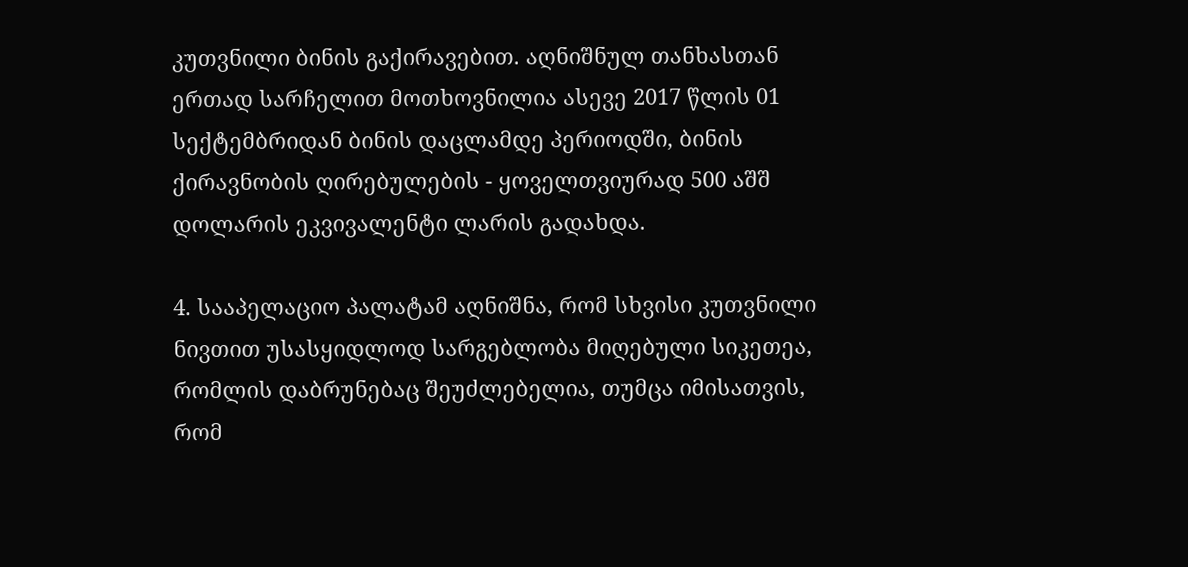კუთვნილი ბინის გაქირავებით. აღნიშნულ თანხასთან ერთად სარჩელით მოთხოვნილია ასევე 2017 წლის 01 სექტემბრიდან ბინის დაცლამდე პერიოდში, ბინის ქირავნობის ღირებულების - ყოველთვიურად 500 აშშ დოლარის ეკვივალენტი ლარის გადახდა.

4. სააპელაციო პალატამ აღნიშნა, რომ სხვისი კუთვნილი ნივთით უსასყიდლოდ სარგებლობა მიღებული სიკეთეა, რომლის დაბრუნებაც შეუძლებელია, თუმცა იმისათვის, რომ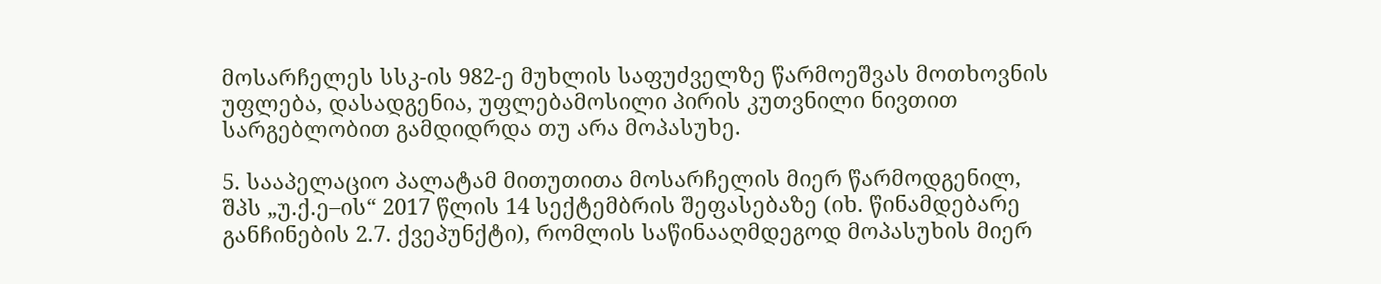მოსარჩელეს სსკ-ის 982-ე მუხლის საფუძველზე წარმოეშვას მოთხოვნის უფლება, დასადგენია, უფლებამოსილი პირის კუთვნილი ნივთით სარგებლობით გამდიდრდა თუ არა მოპასუხე.

5. სააპელაციო პალატამ მითუთითა მოსარჩელის მიერ წარმოდგენილ, შპს „უ.ქ.ე–ის“ 2017 წლის 14 სექტემბრის შეფასებაზე (იხ. წინამდებარე განჩინების 2.7. ქვეპუნქტი), რომლის საწინააღმდეგოდ მოპასუხის მიერ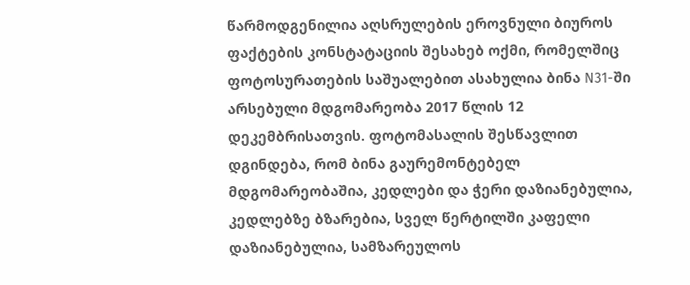წარმოდგენილია აღსრულების ეროვნული ბიუროს ფაქტების კონსტატაციის შესახებ ოქმი, რომელშიც ფოტოსურათების საშუალებით ასახულია ბინა N31-ში არსებული მდგომარეობა 2017 წლის 12 დეკემბრისათვის. ფოტომასალის შესწავლით დგინდება, რომ ბინა გაურემონტებელ მდგომარეობაშია, კედლები და ჭერი დაზიანებულია, კედლებზე ბზარებია, სველ წერტილში კაფელი დაზიანებულია, სამზარეულოს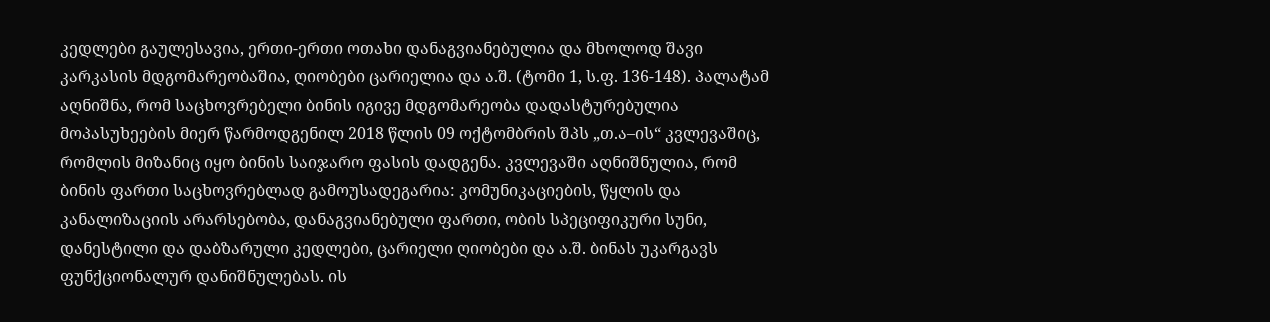კედლები გაულესავია, ერთი-ერთი ოთახი დანაგვიანებულია და მხოლოდ შავი კარკასის მდგომარეობაშია, ღიობები ცარიელია და ა.შ. (ტომი 1, ს.ფ. 136-148). პალატამ აღნიშნა, რომ საცხოვრებელი ბინის იგივე მდგომარეობა დადასტურებულია მოპასუხეების მიერ წარმოდგენილ 2018 წლის 09 ოქტომბრის შპს „თ.ა–ის“ კვლევაშიც, რომლის მიზანიც იყო ბინის საიჯარო ფასის დადგენა. კვლევაში აღნიშნულია, რომ ბინის ფართი საცხოვრებლად გამოუსადეგარია: კომუნიკაციების, წყლის და კანალიზაციის არარსებობა, დანაგვიანებული ფართი, ობის სპეციფიკური სუნი, დანესტილი და დაბზარული კედლები, ცარიელი ღიობები და ა.შ. ბინას უკარგავს ფუნქციონალურ დანიშნულებას. ის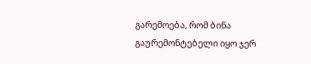გარემოება, რომ ბინა გაურემონტებელი იყო ჯერ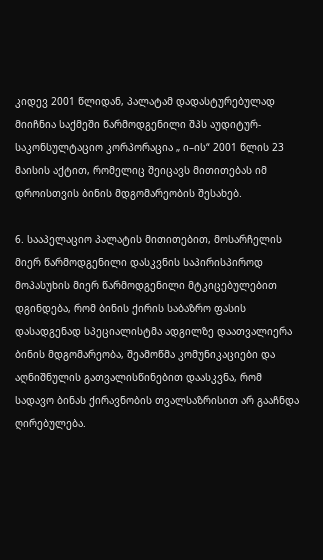კიდევ 2001 წლიდან, პალატამ დადასტურებულად მიიჩნია საქმეში წარმოდგენილი შპს აუდიტურ-საკონსულტაციო კორპორაცია „ ი–ის“ 2001 წლის 23 მაისის აქტით, რომელიც შეიცავს მითითებას იმ დროისთვის ბინის მდგომარეობის შესახებ.

6. სააპელაციო პალატის მითითებით, მოსარჩელის მიერ წარმოდგენილი დასკვნის საპირისპიროდ მოპასუხის მიერ წარმოდგენილი მტკიცებულებით დგინდება, რომ ბინის ქირის საბაზრო ფასის დასადგენად სპეციალისტმა ადგილზე დაათვალიერა ბინის მდგომარეობა, შეამოწმა კომუნიკაციები და აღნიშნულის გათვალისწინებით დაასკვნა, რომ სადავო ბინას ქირავნობის თვალსაზრისით არ გააჩნდა ღირებულება.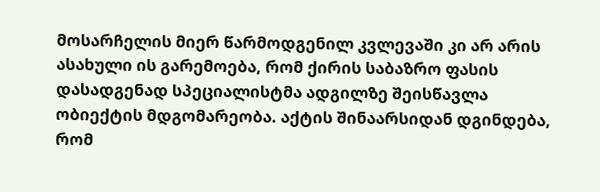მოსარჩელის მიერ წარმოდგენილ კვლევაში კი არ არის ასახული ის გარემოება, რომ ქირის საბაზრო ფასის დასადგენად სპეციალისტმა ადგილზე შეისწავლა ობიექტის მდგომარეობა. აქტის შინაარსიდან დგინდება, რომ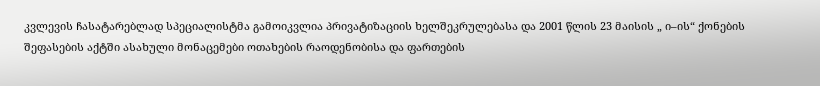კვლევის ჩასატარებლად სპეციალისტმა გამოიკვლია პრივატიზაციის ხელშეკრულებასა და 2001 წლის 23 მაისის „ ი–ის“ ქონების შეფასების აქტში ასახული მონაცემები ოთახების რაოდენობისა და ფართების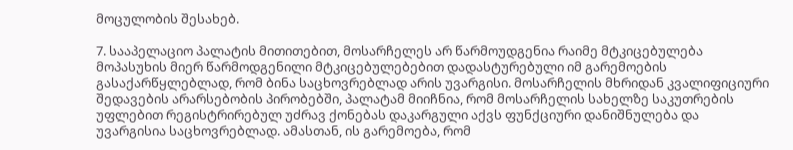მოცულობის შესახებ.

7. სააპელაციო პალატის მითითებით, მოსარჩელეს არ წარმოუდგენია რაიმე მტკიცებულება მოპასუხის მიერ წარმოდგენილი მტკიცებულებებით დადასტურებული იმ გარემოების გასაქარწყლებლად, რომ ბინა საცხოვრებლად არის უვარგისი. მოსარჩელის მხრიდან კვალიფიციური შედავების არარსებობის პირობებში, პალატამ მიიჩნია, რომ მოსარჩელის სახელზე საკუთრების უფლებით რეგისტრირებულ უძრავ ქონებას დაკარგული აქვს ფუნქციური დანიშნულება და უვარგისია საცხოვრებლად. ამასთან, ის გარემოება, რომ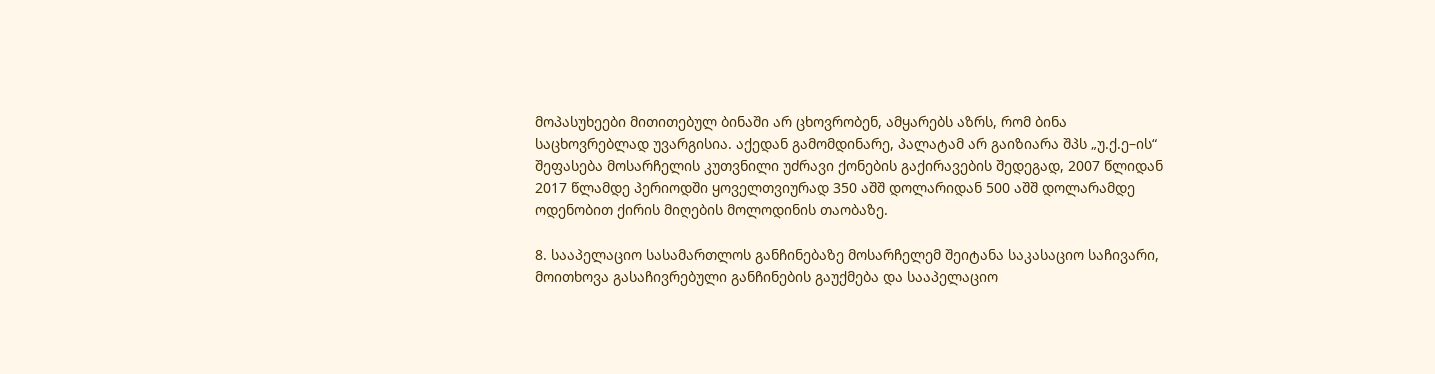მოპასუხეები მითითებულ ბინაში არ ცხოვრობენ, ამყარებს აზრს, რომ ბინა საცხოვრებლად უვარგისია. აქედან გამომდინარე, პალატამ არ გაიზიარა შპს „უ.ქ.ე–ის“ შეფასება მოსარჩელის კუთვნილი უძრავი ქონების გაქირავების შედეგად, 2007 წლიდან 2017 წლამდე პერიოდში ყოველთვიურად 350 აშშ დოლარიდან 500 აშშ დოლარამდე ოდენობით ქირის მიღების მოლოდინის თაობაზე.

8. სააპელაციო სასამართლოს განჩინებაზე მოსარჩელემ შეიტანა საკასაციო საჩივარი, მოითხოვა გასაჩივრებული განჩინების გაუქმება და სააპელაციო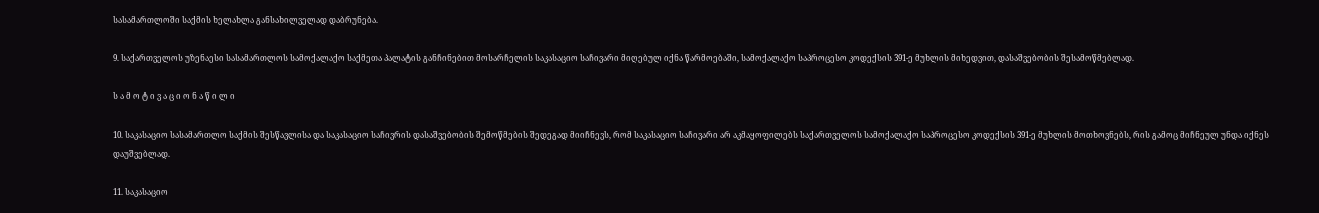სასამართლოში საქმის ხელახლა განსახილველად დაბრუნება.

9. საქართველოს უზენაესი სასამართლოს სამოქალაქო საქმეთა პალატის განჩინებით მოსარჩელის საკასაციო საჩივარი მიღებულ იქნა წარმოებაში, სამოქალაქო საპროცესო კოდექსის 391-ე მუხლის მიხედვით, დასაშვებობის შესამოწმებლად.

ს ა მ ო ტ ი ვ ა ც ი ო ნ ა წ ი ლ ი

10. საკასაციო სასამართლო საქმის შესწავლისა და საკასაციო საჩივრის დასაშვებობის შემოწმების შედეგად მიიჩნევს, რომ საკასაციო საჩივარი არ აკმაყოფილებს საქართველოს სამოქალაქო საპროცესო კოდექსის 391-ე მუხლის მოთხოვნებს, რის გამოც მიჩნეულ უნდა იქნეს დაუშვებლად.

11. საკასაციო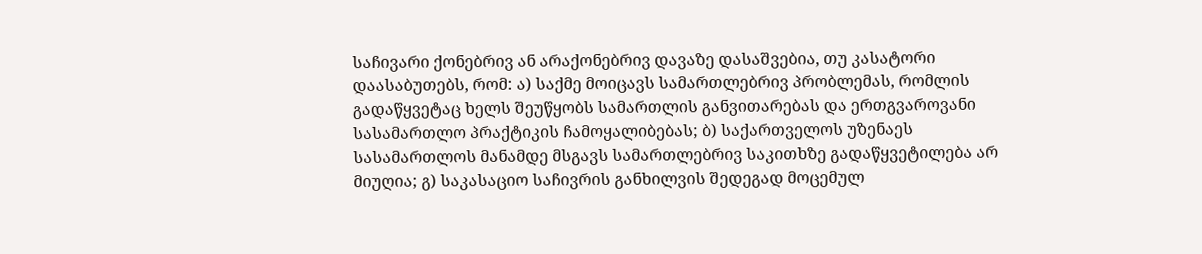საჩივარი ქონებრივ ან არაქონებრივ დავაზე დასაშვებია, თუ კასატორი დაასაბუთებს, რომ: ა) საქმე მოიცავს სამართლებრივ პრობლემას, რომლის გადაწყვეტაც ხელს შეუწყობს სამართლის განვითარებას და ერთგვაროვანი სასამართლო პრაქტიკის ჩამოყალიბებას; ბ) საქართველოს უზენაეს სასამართლოს მანამდე მსგავს სამართლებრივ საკითხზე გადაწყვეტილება არ მიუღია; გ) საკასაციო საჩივრის განხილვის შედეგად მოცემულ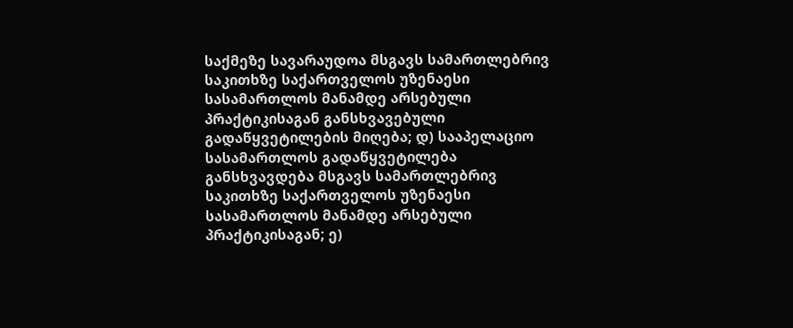საქმეზე სავარაუდოა მსგავს სამართლებრივ საკითხზე საქართველოს უზენაესი სასამართლოს მანამდე არსებული პრაქტიკისაგან განსხვავებული გადაწყვეტილების მიღება; დ) სააპელაციო სასამართლოს გადაწყვეტილება განსხვავდება მსგავს სამართლებრივ საკითხზე საქართველოს უზენაესი სასამართლოს მანამდე არსებული პრაქტიკისაგან; ე)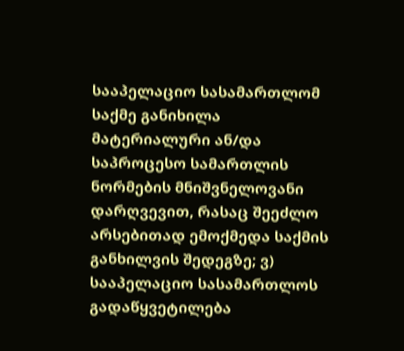სააპელაციო სასამართლომ საქმე განიხილა მატერიალური ან/და საპროცესო სამართლის ნორმების მნიშვნელოვანი დარღვევით, რასაც შეეძლო არსებითად ემოქმედა საქმის განხილვის შედეგზე; ვ) სააპელაციო სასამართლოს გადაწყვეტილება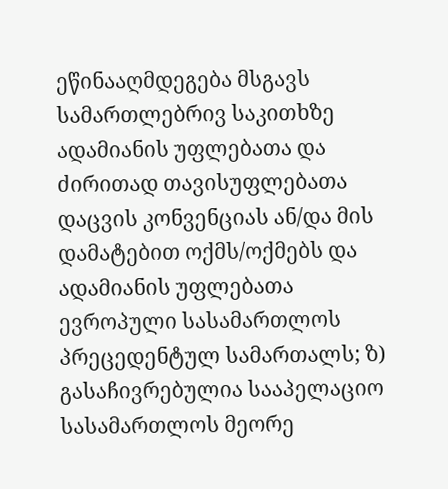ეწინააღმდეგება მსგავს სამართლებრივ საკითხზე ადამიანის უფლებათა და ძირითად თავისუფლებათა დაცვის კონვენციას ან/და მის დამატებით ოქმს/ოქმებს და ადამიანის უფლებათა ევროპული სასამართლოს პრეცედენტულ სამართალს; ზ) გასაჩივრებულია სააპელაციო სასამართლოს მეორე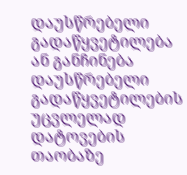დაუსწრებელი გადაწყვეტილება ან განჩინება დაუსწრებელი გადაწყვეტილების უცვლელად დატოვების თაობაზე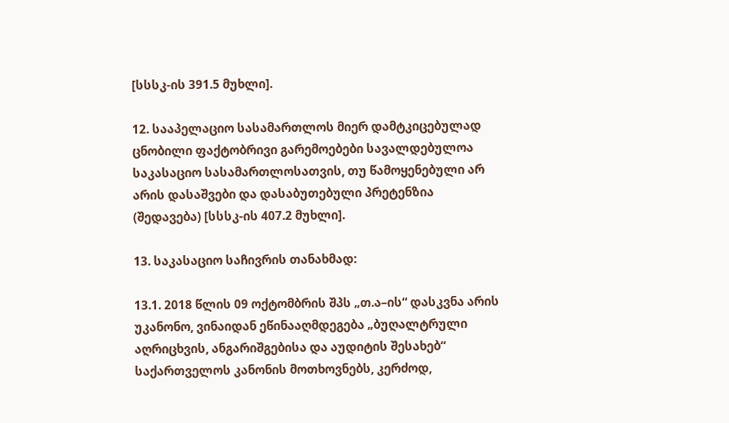[სსსკ-ის 391.5 მუხლი].

12. სააპელაციო სასამართლოს მიერ დამტკიცებულად ცნობილი ფაქტობრივი გარემოებები სავალდებულოა საკასაციო სასამართლოსათვის, თუ წამოყენებული არ არის დასაშვები და დასაბუთებული პრეტენზია (შედავება) [სსსკ-ის 407.2 მუხლი].

13. საკასაციო საჩივრის თანახმად:

13.1. 2018 წლის 09 ოქტომბრის შპს „თ.ა–ის“ დასკვნა არის უკანონო, ვინაიდან ეწინააღმდეგება „ბუღალტრული აღრიცხვის, ანგარიშგებისა და აუდიტის შესახებ“ საქართველოს კანონის მოთხოვნებს, კერძოდ,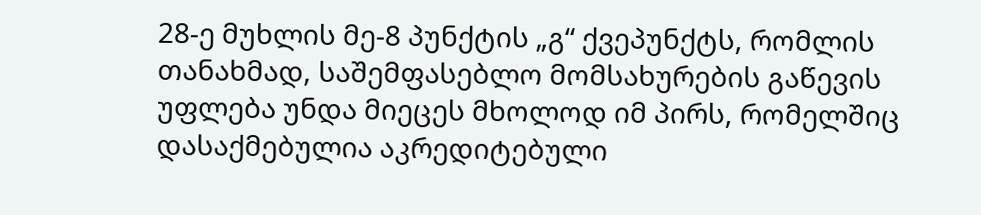28-ე მუხლის მე-8 პუნქტის „გ“ ქვეპუნქტს, რომლის თანახმად, საშემფასებლო მომსახურების გაწევის უფლება უნდა მიეცეს მხოლოდ იმ პირს, რომელშიც დასაქმებულია აკრედიტებული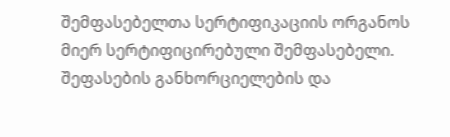შემფასებელთა სერტიფიკაციის ორგანოს მიერ სერტიფიცირებული შემფასებელი. შეფასების განხორციელების და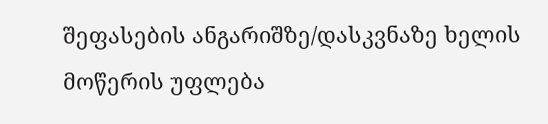შეფასების ანგარიშზე/დასკვნაზე ხელის მოწერის უფლება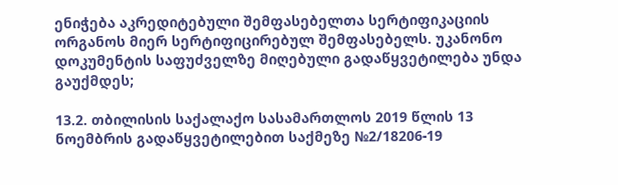ენიჭება აკრედიტებული შემფასებელთა სერტიფიკაციის ორგანოს მიერ სერტიფიცირებულ შემფასებელს. უკანონო დოკუმენტის საფუძველზე მიღებული გადაწყვეტილება უნდა გაუქმდეს;

13.2. თბილისის საქალაქო სასამართლოს 2019 წლის 13 ნოემბრის გადაწყვეტილებით საქმეზე №2/18206-19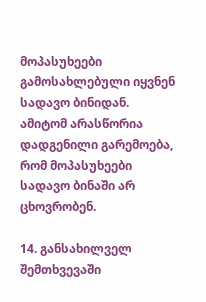მოპასუხეები გამოსახლებული იყვნენ სადავო ბინიდან. ამიტომ არასწორია დადგენილი გარემოება, რომ მოპასუხეები სადავო ბინაში არ ცხოვრობენ.

14. განსახილველ შემთხვევაში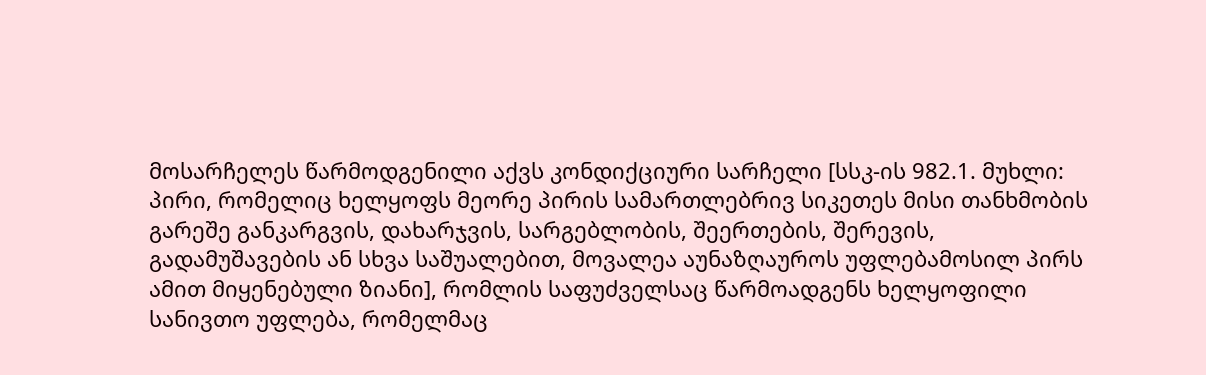მოსარჩელეს წარმოდგენილი აქვს კონდიქციური სარჩელი [სსკ-ის 982.1. მუხლი: პირი, რომელიც ხელყოფს მეორე პირის სამართლებრივ სიკეთეს მისი თანხმობის გარეშე განკარგვის, დახარჯვის, სარგებლობის, შეერთების, შერევის, გადამუშავების ან სხვა საშუალებით, მოვალეა აუნაზღაუროს უფლებამოსილ პირს ამით მიყენებული ზიანი], რომლის საფუძველსაც წარმოადგენს ხელყოფილი სანივთო უფლება, რომელმაც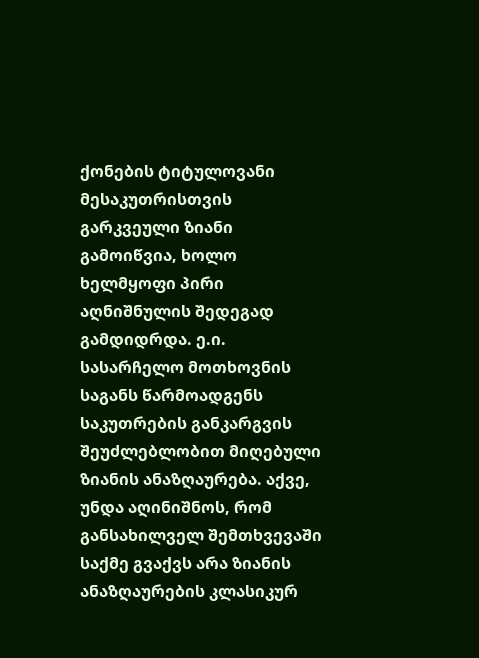ქონების ტიტულოვანი მესაკუთრისთვის გარკვეული ზიანი გამოიწვია, ხოლო ხელმყოფი პირი აღნიშნულის შედეგად გამდიდრდა. ე.ი. სასარჩელო მოთხოვნის საგანს წარმოადგენს საკუთრების განკარგვის შეუძლებლობით მიღებული ზიანის ანაზღაურება. აქვე, უნდა აღინიშნოს, რომ განსახილველ შემთხვევაში საქმე გვაქვს არა ზიანის ანაზღაურების კლასიკურ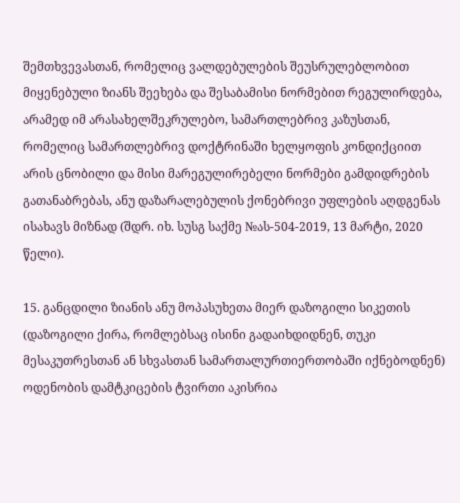შემთხვევასთან, რომელიც ვალდებულების შეუსრულებლობით მიყენებული ზიანს შეეხება და შესაბამისი ნორმებით რეგულირდება, არამედ იმ არასახელშეკრულებო, სამართლებრივ კაზუსთან, რომელიც სამართლებრივ დოქტრინაში ხელყოფის კონდიქციით არის ცნობილი და მისი მარეგულირებელი ნორმები გამდიდრების გათანაბრებას, ანუ დაზარალებულის ქონებრივი უფლების აღდგენას ისახავს მიზნად (შდრ. იხ. სუსგ საქმე №ას-504-2019, 13 მარტი, 2020 წელი).

15. განცდილი ზიანის ანუ მოპასუხეთა მიერ დაზოგილი სიკეთის (დაზოგილი ქირა, რომლებსაც ისინი გადაიხდიდნენ, თუკი მესაკუთრესთან ან სხვასთან სამართალურთიერთობაში იქნებოდნენ) ოდენობის დამტკიცების ტვირთი აკისრია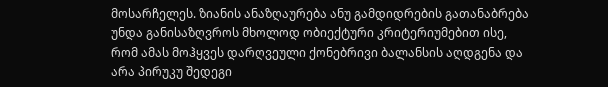მოსარჩელეს. ზიანის ანაზღაურება ანუ გამდიდრების გათანაბრება უნდა განისაზღვროს მხოლოდ ობიექტური კრიტერიუმებით ისე, რომ ამას მოჰყვეს დარღვეული ქონებრივი ბალანსის აღდგენა და არა პირუკუ შედეგი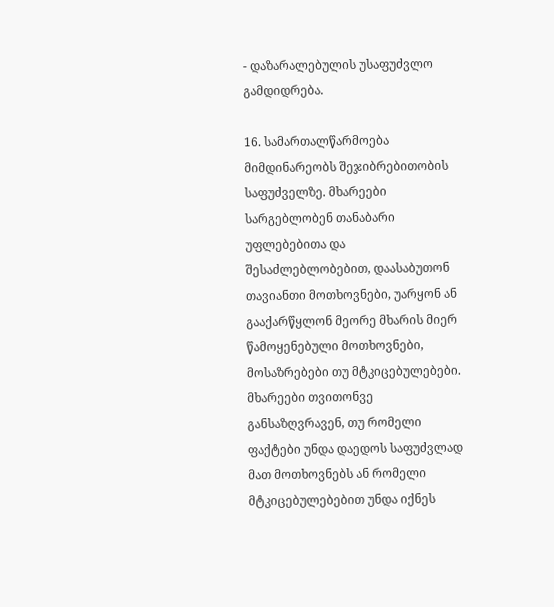- დაზარალებულის უსაფუძვლო გამდიდრება.

16. სამართალწარმოება მიმდინარეობს შეჯიბრებითობის საფუძველზე. მხარეები სარგებლობენ თანაბარი უფლებებითა და შესაძლებლობებით, დაასაბუთონ თავიანთი მოთხოვნები, უარყონ ან გააქარწყლონ მეორე მხარის მიერ წამოყენებული მოთხოვნები, მოსაზრებები თუ მტკიცებულებები. მხარეები თვითონვე განსაზღვრავენ, თუ რომელი ფაქტები უნდა დაედოს საფუძვლად მათ მოთხოვნებს ან რომელი მტკიცებულებებით უნდა იქნეს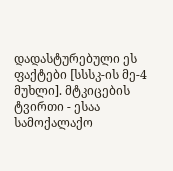დადასტურებული ეს ფაქტები [სსსკ-ის მე-4 მუხლი]. მტკიცების ტვირთი - ესაა სამოქალაქო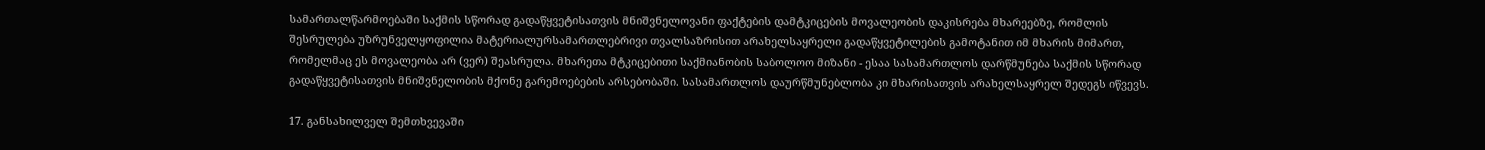სამართალწარმოებაში საქმის სწორად გადაწყვეტისათვის მნიშვნელოვანი ფაქტების დამტკიცების მოვალეობის დაკისრება მხარეებზე, რომლის შესრულება უზრუნველყოფილია მატერიალურსამართლებრივი თვალსაზრისით არახელსაყრელი გადაწყვეტილების გამოტანით იმ მხარის მიმართ, რომელმაც ეს მოვალეობა არ (ვერ) შეასრულა. მხარეთა მტკიცებითი საქმიანობის საბოლოო მიზანი - ესაა სასამართლოს დარწმუნება საქმის სწორად გადაწყვეტისათვის მნიშვნელობის მქონე გარემოებების არსებობაში. სასამართლოს დაურწმუნებლობა კი მხარისათვის არახელსაყრელ შედეგს იწვევს.

17. განსახილველ შემთხვევაში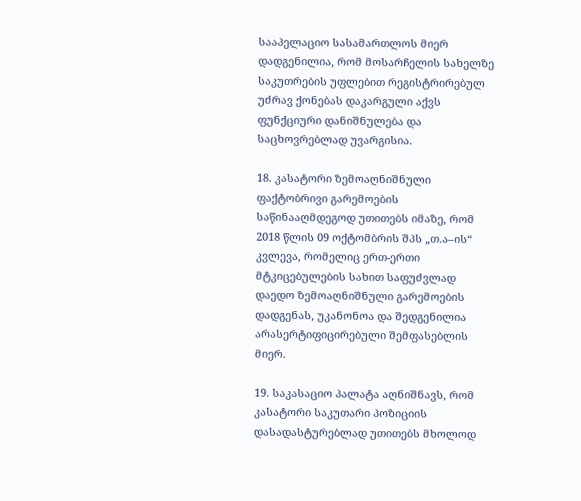სააპელაციო სასამართლოს მიერ დადგენილია, რომ მოსარჩელის სახელზე საკუთრების უფლებით რეგისტრირებულ უძრავ ქონებას დაკარგული აქვს ფუნქციური დანიშნულება და საცხოვრებლად უვარგისია.

18. კასატორი ზემოაღნიშნული ფაქტობრივი გარემოების საწინააღმდეგოდ უთითებს იმაზე, რომ 2018 წლის 09 ოქტომბრის შპს „თ.ა–ის“ კვლევა, რომელიც ერთ-ერთი მტკიცებულების სახით საფუძვლად დაედო ზემოაღნიშნული გარემოების დადგენას, უკანონოა და შედგენილია არასერტიფიცირებული შემფასებლის მიერ.

19. საკასაციო პალატა აღნიშნავს, რომ კასატორი საკუთარი პოზიციის დასადასტურებლად უთითებს მხოლოდ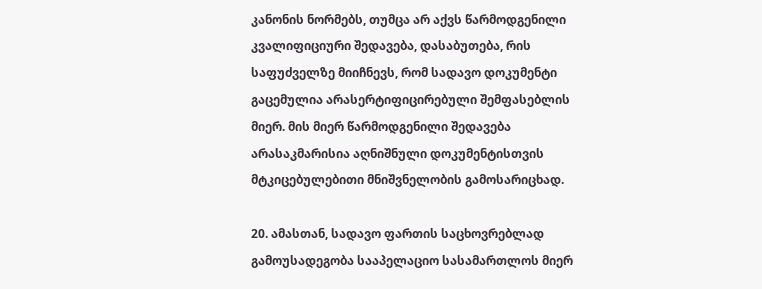კანონის ნორმებს, თუმცა არ აქვს წარმოდგენილი კვალიფიციური შედავება, დასაბუთება, რის საფუძველზე მიიჩნევს, რომ სადავო დოკუმენტი გაცემულია არასერტიფიცირებული შემფასებლის მიერ. მის მიერ წარმოდგენილი შედავება არასაკმარისია აღნიშნული დოკუმენტისთვის მტკიცებულებითი მნიშვნელობის გამოსარიცხად.

20. ამასთან, სადავო ფართის საცხოვრებლად გამოუსადეგობა სააპელაციო სასამართლოს მიერ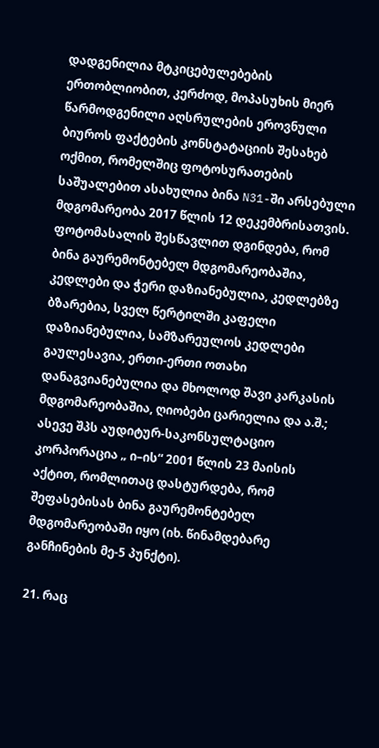დადგენილია მტკიცებულებების ერთობლიობით, კერძოდ, მოპასუხის მიერ წარმოდგენილი აღსრულების ეროვნული ბიუროს ფაქტების კონსტატაციის შესახებ ოქმით, რომელშიც ფოტოსურათების საშუალებით ასახულია ბინა N31-ში არსებული მდგომარეობა 2017 წლის 12 დეკემბრისათვის. ფოტომასალის შესწავლით დგინდება, რომ ბინა გაურემონტებელ მდგომარეობაშია, კედლები და ჭერი დაზიანებულია, კედლებზე ბზარებია, სველ წერტილში კაფელი დაზიანებულია, სამზარეულოს კედლები გაულესავია, ერთი-ერთი ოთახი დანაგვიანებულია და მხოლოდ შავი კარკასის მდგომარეობაშია, ღიობები ცარიელია და ა.შ.; ასევე შპს აუდიტურ-საკონსულტაციო კორპორაცია „ ი–ის“ 2001 წლის 23 მაისის აქტით, რომლითაც დასტურდება, რომ შეფასებისას ბინა გაურემონტებელ მდგომარეობაში იყო (იხ. წინამდებარე განჩინების მე-5 პუნქტი).

21. რაც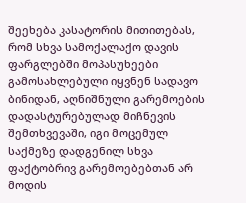შეეხება კასატორის მითითებას, რომ სხვა სამოქალაქო დავის ფარგლებში მოპასუხეები გამოსახლებული იყვნენ სადავო ბინიდან, აღნიშნული გარემოების დადასტურებულად მიჩნევის შემთხვევაში, იგი მოცემულ საქმეზე დადგენილ სხვა ფაქტობრივ გარემოებებთან არ მოდის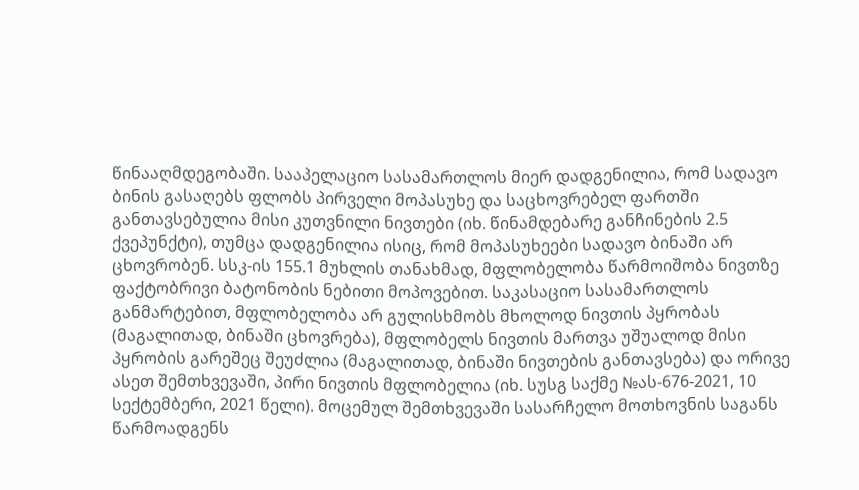წინააღმდეგობაში. სააპელაციო სასამართლოს მიერ დადგენილია, რომ სადავო ბინის გასაღებს ფლობს პირველი მოპასუხე და საცხოვრებელ ფართში განთავსებულია მისი კუთვნილი ნივთები (იხ. წინამდებარე განჩინების 2.5 ქვეპუნქტი), თუმცა დადგენილია ისიც, რომ მოპასუხეები სადავო ბინაში არ ცხოვრობენ. სსკ-ის 155.1 მუხლის თანახმად, მფლობელობა წარმოიშობა ნივთზე ფაქტობრივი ბატონობის ნებითი მოპოვებით. საკასაციო სასამართლოს განმარტებით, მფლობელობა არ გულისხმობს მხოლოდ ნივთის პყრობას (მაგალითად, ბინაში ცხოვრება), მფლობელს ნივთის მართვა უშუალოდ მისი პყრობის გარეშეც შეუძლია (მაგალითად, ბინაში ნივთების განთავსება) და ორივე ასეთ შემთხვევაში, პირი ნივთის მფლობელია (იხ. სუსგ საქმე №ას-676-2021, 10 სექტემბერი, 2021 წელი). მოცემულ შემთხვევაში სასარჩელო მოთხოვნის საგანს წარმოადგენს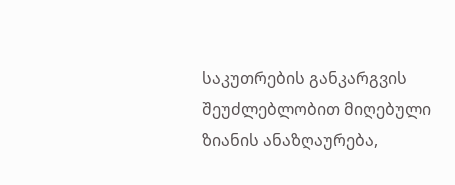საკუთრების განკარგვის შეუძლებლობით მიღებული ზიანის ანაზღაურება,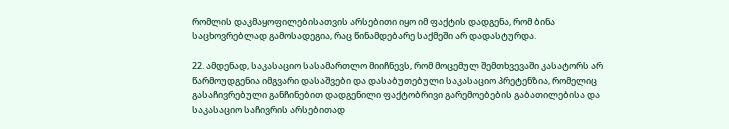რომლის დაკმაყოფილებისათვის არსებითი იყო იმ ფაქტის დადგენა, რომ ბინა საცხოვრებლად გამოსადეგია, რაც წინამდებარე საქმეში არ დადასტურდა.

22. ამდენად, საკასაციო სასამართლო მიიჩნევს, რომ მოცემულ შემთხვევაში კასატორს არ წარმოუდგენია იმგვარი დასაშვები და დასაბუთებული საკასაციო პრეტენზია, რომელიც გასაჩივრებული განჩინებით დადგენილი ფაქტობრივი გარემოებების გაბათილებისა და საკასაციო საჩივრის არსებითად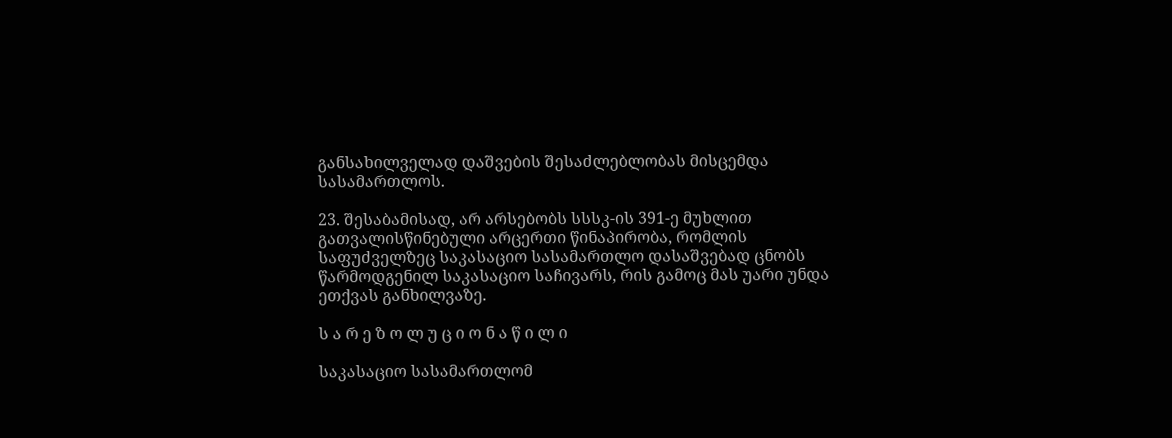განსახილველად დაშვების შესაძლებლობას მისცემდა სასამართლოს.

23. შესაბამისად, არ არსებობს სსსკ-ის 391-ე მუხლით გათვალისწინებული არცერთი წინაპირობა, რომლის საფუძველზეც საკასაციო სასამართლო დასაშვებად ცნობს წარმოდგენილ საკასაციო საჩივარს, რის გამოც მას უარი უნდა ეთქვას განხილვაზე.

ს ა რ ე ზ ო ლ უ ც ი ო ნ ა წ ი ლ ი

საკასაციო სასამართლომ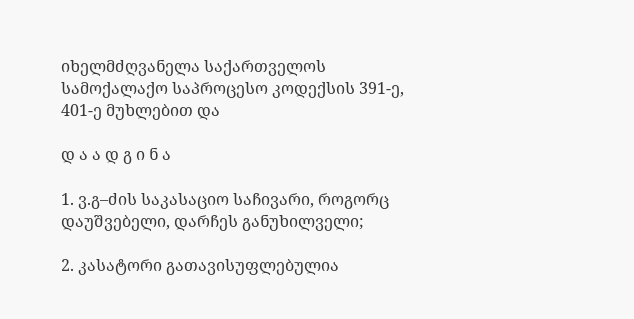იხელმძღვანელა საქართველოს სამოქალაქო საპროცესო კოდექსის 391-ე, 401-ე მუხლებით და

დ ა ა დ გ ი ნ ა

1. ვ.გ–ძის საკასაციო საჩივარი, როგორც დაუშვებელი, დარჩეს განუხილველი;

2. კასატორი გათავისუფლებულია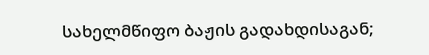სახელმწიფო ბაჟის გადახდისაგან;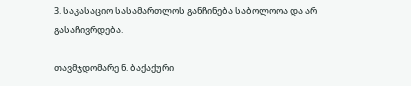3. საკასაციო სასამართლოს განჩინება საბოლოოა და არ გასაჩივრდება.

თავმჯდომარე ნ. ბაქაქური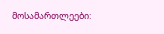მოსამართლეები: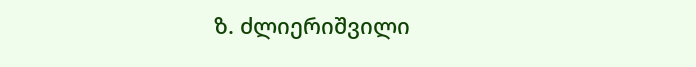ზ. ძლიერიშვილი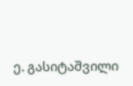ე. გასიტაშვილი